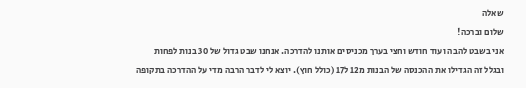שאלה
שלום וברכה!
אני בשבט להבה ועוד חודש וחצי בערך מכניסים אותנו להדרכה. אנחנו שבט גדול של 30 בנות לפחות ובגלל זה הגדילו את ההכנסה של הבנות מ12 ל17 (כולל חוץ). יוצא לי לדבר הרבה מדי על ההדרכה בתקופה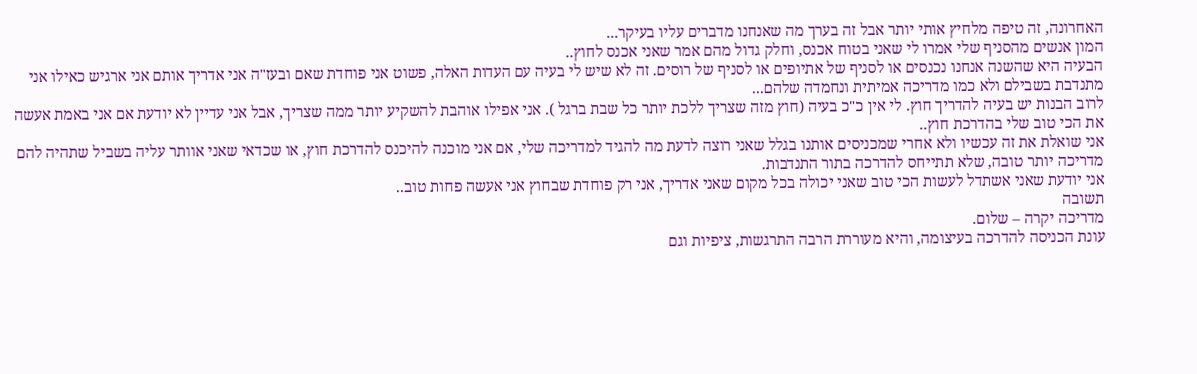האחרונה, זה טיפה מלחיץ אותי יותר אבל זה בערך מה שאנחנו מדברים עליו בעיקר...
המון אנשים מהסניף שלי אמרו לי שאני בטוח אכנס, וחלק גדול מהם אמר שאני אכנס לחוץ..
הבעיה היא שהשנה אנחנו נכנסים או לסניף של אתיופים או לסניף של רוסים. זה לא שיש לי בעיה עם העדות האלה, פשוט אני פוחדת שאם ובעז"ה אני אדריך אותם אני ארגיש כאילו אני מתנדבת בשבילם ולא כמו מדריכה אמיתית ונחמדה שלהם...
לרוב הבנות יש בעיה להדריך חוץ. לי אין כ"כ בעיה (חוץ מזה שצריך ללכת יותר כל שבת ברגל ). אני אפילו אוהבת להשקיע יותר ממה שצריך, אבל אני עדיין לא יודעת אם אני באמת אעשה את הכי טוב שלי בהדרכת חוץ..
אני שואלת את זה עכשיו ולא אחרי שמכניסים אותנו בגלל שאני רוצה לדעת מה להגיד למדריכה שלי, אם אני מוכנה להיכנס להדרכת חוץ, או שכדאי שאני אוותר עליה בשביל שתהיה להם מדריכה יותר טובה, שלא תתייחס להדרכה בתור התנדבות.
אני יודעת שאני אשתדל לעשות הכי טוב שאני יכולה בכל מקום שאני אדריך, אני רק פוחדת שבחוץ אני אעשה פחות טוב..
תשובה
מדריכה יקרה – שלום.
עונת הכניסה להדרכה בעיצומה, והיא מעוררת הרבה התרגשות, ציפיות וגם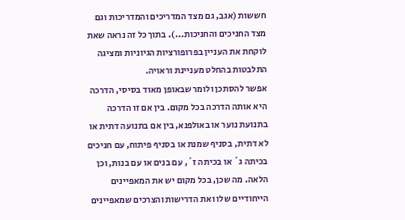חששות (אגב, גם מצד המדריכים והמדריכות וגם מצד החניכים והחניכות...). בתוך כל זה נראה שאת לוקחת את העניין בפרופורציות הגיוניות ומציגה התלבטות בהחלט מעניינת וראויה.
אפשר להסתכן ולומר שבאופן מאוד בסיסי, הדרכה היא אותה הדרכה בכל מקום. בין אם זו הדרכה בתנועת נוער או באולפנא, בין אם בתנועה דתית או לא דתית, בסניף שמנת או בסניף פיתוח, עם חניכים בכיתה ג´ או בכיתה ז´, עם בנים או עם בנות, וכן הלאה. מה שכן, בכל מקום יש את המאפיינים הייחודיים שלו ואת הדרישות והצרכים שמאפיינים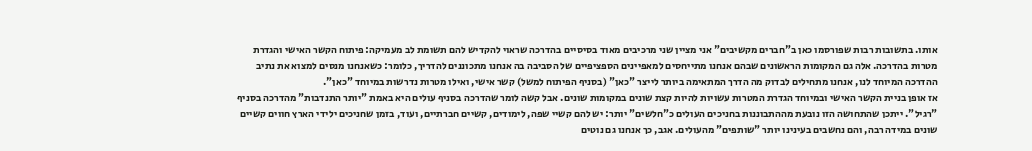אותו. בתשובות רבות שפורסמו כאן ב"חברים מקשיבים" אני מציין שני מרכיבים מאוד בסיסיים בהדרכה שראוי להקדיש להם תשומת לב מעמיקה: פיתוח הקשר האישי והגדרת מטרות בהדרכה. אלה גם המקומות הראשונים שבהם אנחנו מתייחסים למאפיינים הספציפיים של הסביבה בה אנחנו מתכוננים להדריך, כלומר: כשאנחנו מנסים למצוא את נתיב ההדרכה המיוחד לנו, אנחנו מתחילים לבדוק מה הדרך המתאימה ביותר לייצר "כאן" (בסניף הפיתוח למשל) קשר אישי, ואילו מטרות נדרשות במיוחד "כאן".
אז אופן בניית הקשר האישי ובמיוחד הגדרת המטרות עשויות להיות קצת שונים במקומות שונים. אבל קשה לומר שהדרכה בסניף עולים היא באמת "יותר התנדבות" מהדרכה בסניף "רגיל". ייתכן שהתחושה הזו נובעת מההתבוננות בחניכים העולים כ"חלשים" יותר: יש להם קשיי שפה, לימודים, קשיים חברתיים, ועוד, בזמן שחניכים ילידי הארץ חווים קשיים שונים במידה רבה, והם נחשבים בעינינו יותר "שותפים" מהעולים. אגב, כך אנחנו גם נוטים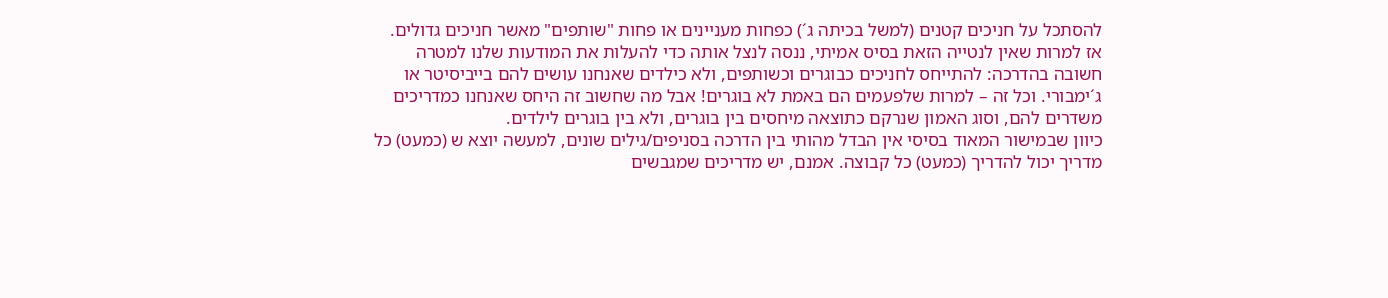להסתכל על חניכים קטנים (למשל בכיתה ג´) כפחות מעניינים או פחות "שותפים" מאשר חניכים גדולים. אז למרות שאין לנטייה הזאת בסיס אמיתי, ננסה לנצל אותה כדי להעלות את המודעות שלנו למטרה חשובה בהדרכה: להתייחס לחניכים כבוגרים וכשותפים, ולא כילדים שאנחנו עושים להם בייביסיטר או ג´ימבורי. וכל זה – למרות שלפעמים הם באמת לא בוגרים! אבל מה שחשוב זה היחס שאנחנו כמדריכים משדרים להם, וסוג האמון שנרקם כתוצאה מיחסים בין בוגרים, ולא בין בוגרים לילדים.
כיוון שבמישור המאוד בסיסי אין הבדל מהותי בין הדרכה בסניפים/גילים שונים, למעשה יוצא ש (כמעט) כל מדריך יכול להדריך (כמעט) כל קבוצה. אמנם, יש מדריכים שמגבשים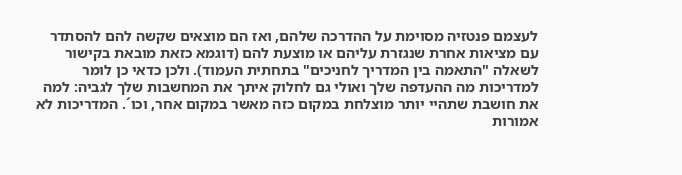לעצמם פנטזיה מסוימת על ההדרכה שלהם, ואז הם מוצאים שקשה להם להסתדר עם מציאות אחרת שנגזרת עליהם או מוצעת להם (דוגמא כזאת מובאת בקישור לשאלה "התאמה בין המדריך לחניכים" בתחתית העמוד). ולכן כדאי כן לומר למדריכות מה ההעדפה שלך ואולי גם לחלוק איתך את המחשבות שלך לגביה: למה את חושבת שתהיי יותר מוצלחת במקום כזה מאשר במקום אחר, וכו´. המדריכות לא אמורות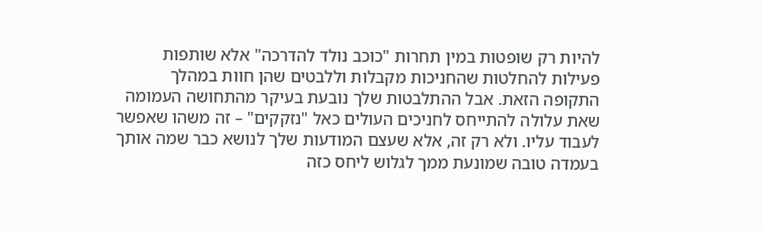להיות רק שופטות במין תחרות "כוכב נולד להדרכה" אלא שותפות פעילות להחלטות שהחניכות מקבלות וללבטים שהן חוות במהלך התקופה הזאת. אבל ההתלבטות שלך נובעת בעיקר מהתחושה העמומה שאת עלולה להתייחס לחניכים העולים כאל "נזקקים" – זה משהו שאפשר לעבוד עליו. ולא רק זה, אלא שעצם המודעות שלך לנושא כבר שמה אותך בעמדה טובה שמונעת ממך לגלוש ליחס כזה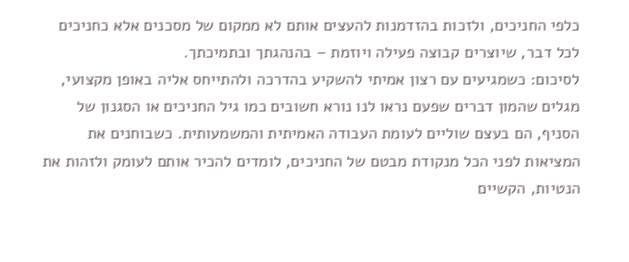כלפי החניכים, ולזכות בהזדמנות להעצים אותם לא ממקום של מסכנים אלא כחניכים לכל דבר, שיוצרים קבוצה פעילה ויוזמת – בהנהגתך ובתמיכתך.
לסיכום: כשמגיעים עם רצון אמיתי להשקיע בהדרכה ולהתייחס אליה באופן מקצועי, מגלים שהמון דברים שפעם נראו לנו נורא חשובים כמו גיל החניכים או הסגנון של הסניף, הם בעצם שוליים לעומת העבודה האמיתית והמשמעותית. כשבוחנים את המציאות לפני הכל מנקודת מבטם של החניכים, לומדים להכיר אותם לעומק ולזהות את הנטיות, הקשיים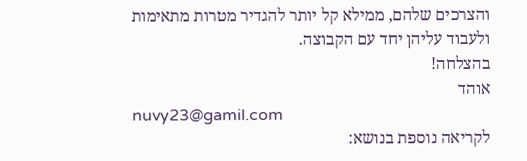והצרכים שלהם, ממילא קל יותר להגדיר מטרות מתאימות ולעבוד עליהן יחד עם הקבוצה.
בהצלחה!
אוהד
nuvy23@gamil.com
לקריאה נוספת בנושא: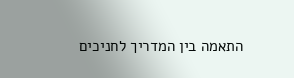התאמה בין המדריך לחניכים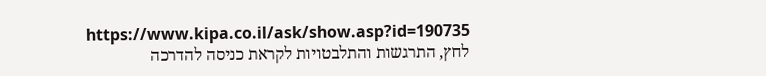https://www.kipa.co.il/ask/show.asp?id=190735
לחץ, התרגשות והתלבטויות לקראת כניסה להדרכה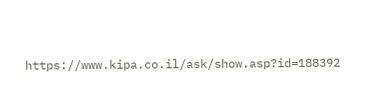https://www.kipa.co.il/ask/show.asp?id=188392